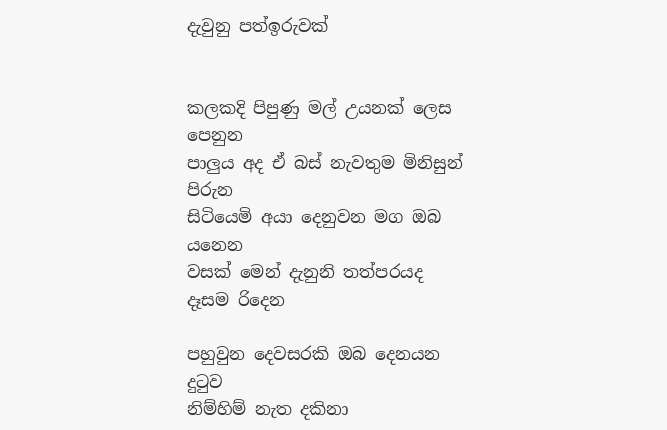දැවුනු පත්ඉරුවක්


කලකදි පිපුණු මල් උයනක් ලෙස පෙනුන
පාලුය අද ඒ බස් නැවතුම මිනිසුන් පිරුන
සිටියෙමි අයා දෙනුවන මග ඔබ යනෙන
වසක් මෙන් දැනුනි තත්පරයද දෑසම රිදෙන

පහුවුන දෙවසරකි ඔබ දෙනයන දුටුව
නිම්හිම් නැත දකිනා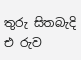තුරු සිතබැදි එ රුව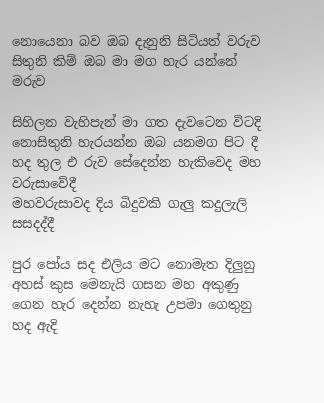නොයෙනා බව ඔබ දැනුනි සිටියත් වරුව
සිතුනි කිම් ඔබ මා මග හැර යන්නේ මරුව

සිහිලන වැහිපැන් මා ගත දැවටෙන විටදි
නොසිතුනි හැරයන්න ඔබ යනමග පිට දී
හද තුල එ රුව සේදෙන්න හැකිවෙද මහ වරුසාවේදී
මහවරුසාවද දිය බිදුවකි ගැලු කදුලැලි සසදද්දී

පුර පෝය සද එලිය මට නොමැත දිලුනු
අහස් කුස මෙනැයි ගසන මහ අකුණු
ගෙන හැර දෙන්න නැහැ උපමා ගෙතුනු
හද ඇදි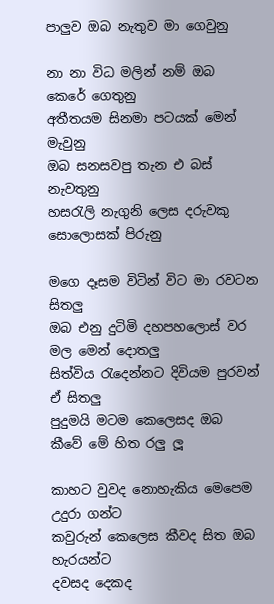පාලුව ඔබ නැතුව මා ගෙවුනු

නා නා විධ මලින් නම් ඔබ කෙරේ ගෙතුනු
අතීතයම සිනමා පටයක් මෙන් මැවුනු
ඔබ සනසවපු තැන එ බස් නැවතුනු
හසරැලි නැගුනි ලෙස දරුවකු සොලොසක් පිරුනු

මගෙ දෑසම විටින් විට මා රවටන සිතලු
ඔබ එනු දුටිමි දහපහලොස් වර මල මෙන් දොතලු
සිත්විය රැදෙන්නට දිවියම පුරවන් ඒ සිතලු
පුදුමයි මටම කෙලෙසද ඔබ කීවේ මේ හිත රලු ලූ

කාහට වුවද නොහැකිය මෙපෙම උදුරා ගන්ට
කවුරුන් කෙලෙස කීවද සිත ඔබ හැරයන්ට
දවසද දෙකද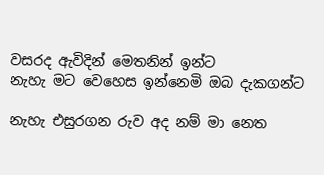වසරද ඇවිදින් මෙතනින් ඉන්ට
නැහැ මට වෙහෙස ඉන්නෙමි ඔබ දැකගන්ට

නැහැ එසුරගන රුව අද නම් මා නෙත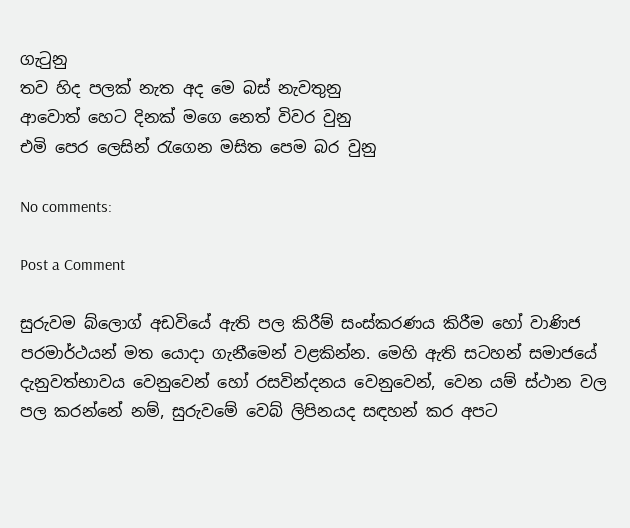ගැටුනු
තව හිද පලක් නැත අද මෙ බස් නැවතුනු
ආවොත් හෙට දිනක් මගෙ නෙත් විවර වුනු
එමි පෙර ලෙසින් රැගෙන මසිත පෙම බර වුනු

No comments:

Post a Comment

සුරුවම බ්ලොග් අඩවියේ ඇති පල කිරීම් සංස්කරණය කිරීම හෝ වාණිජ පරමාර්ථයන් මත යොදා ගැනීමෙන් වළකින්න. මෙහි ඇති සටහන් සමාජයේ දැනුවත්භාවය වෙනුවෙන් හෝ රසවින්දනය වෙනුවෙන්, වෙන යම් ස්ථාන වල පල කරන්නේ නම්, සුරුවමේ වෙබ් ලිපිනයද සඳහන් කර අපට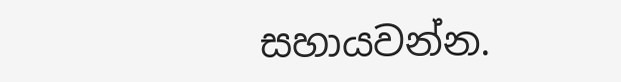සහායවන්න.